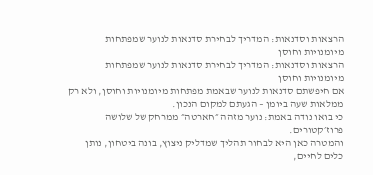הרצאות וסדנאות: המדריך לבחירת סדנאות לנוער שמפתחות מיומנויות וחוסן
הרצאות וסדנאות: המדריך לבחירת סדנאות לנוער שמפתחות מיומנויות וחוסן
אם חיפשתם סדנאות לנוער שבאמת מפתחות מיומנויות וחוסן, ולא רק ממלאות שעה ביומן – הגעתם למקום הנכון.
כי בואו נודה באמת: נוער מזהה ״חארטה״ ממרחק של שלושה פרוז׳קטורים.
והמטרה כאן היא לבחור תהליך שמדליק ניצוץ, בונה ביטחון, נותן כלים לחיים,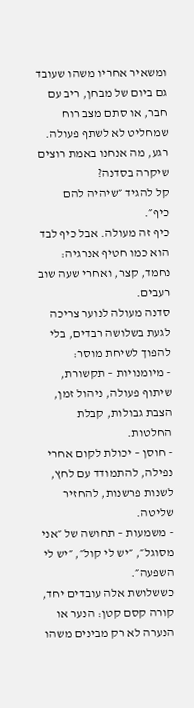ומשאיר אחריו משהו שעובד גם ביום של מבחן, ריב עם חבר, או סתם מצב רוח שמחליט לא לשתף פעולה.
רגע, מה אנחנו באמת רוצים שיקרה בסדנה?
קל להגיד ״שיהיה להם כיף״.
כיף זה מעולה. אבל כיף לבד הוא כמו חטיף אנרגיה: נחמד, קצר, ואחרי שעה שוב רעבים.
סדנה מעולה לנוער צריכה לגעת בשלושה רבדים, בלי להפוך לשיחת מוסר:
- מיומנויות – תקשורת, שיתוף פעולה, ניהול זמן, הצבת גבולות, קבלת החלטות.
- חוסן – יכולת לקום אחרי נפילה, להתמודד עם לחץ, לשנות פרשנות, להחזיר שליטה.
- משמעות – תחושה של ״אני מסוגל״, ״יש לי קול״, ״יש לי השפעה״.
כששלושת אלה עובדים יחד, קורה קסם קטן: הנער או הנערה לא רק מבינים משהו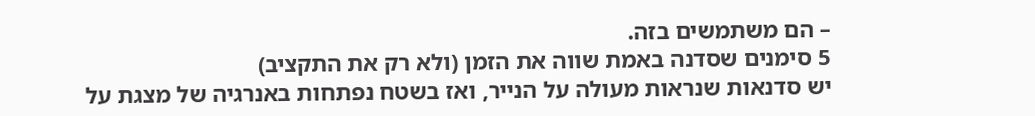– הם משתמשים בזה.
5 סימנים שסדנה באמת שווה את הזמן (ולא רק את התקציב)
יש סדנאות שנראות מעולה על הנייר, ואז בשטח נפתחות באנרגיה של מצגת על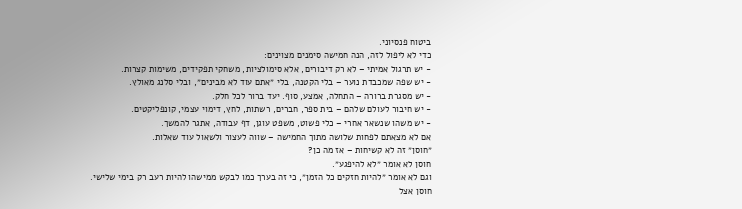ביטוח פנסיוני.
כדי לא ליפול לזה, הנה חמישה סימנים מצוינים:
- יש תרגול אמיתי – לא רק דיבורים, אלא סימולציות, משחקי תפקידים, משימות קצרות.
- יש שפה שמכבדת נוער – בלי הקטנה, בלי ״אתם עוד לא מבינים״, ובלי סלנג מאולץ.
- יש מסגרת ברורה – התחלה, אמצע, סוף. יעד ברור לכל חלק.
- יש חיבור לעולם שלהם – בית ספר, חברים, רשתות, לחץ, דימוי עצמי, קונפליקטים.
- יש משהו שנשאר אחרי – כלי פשוט, משפט עוגן, דף עבודה, אתגר להמשך.
אם לא מצאתם לפחות שלושה מתוך החמישה – שווה לעצור ולשאול עוד שאלות.
״חוסן״ זה לא קשיחות – אז מה כן?
חוסן לא אומר ״לא להיפגע״.
וגם לא אומר ״להיות חזקים כל הזמן״, כי זה בערך כמו לבקש ממישהו להיות רעב רק בימי שלישי.
חוסן אצל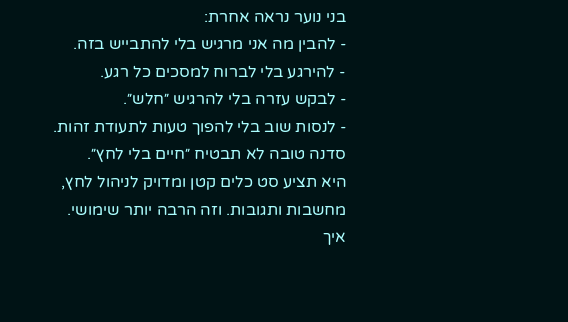בני נוער נראה אחרת:
- להבין מה אני מרגיש בלי להתבייש בזה.
- להירגע בלי לברוח למסכים כל רגע.
- לבקש עזרה בלי להרגיש ״חלש״.
- לנסות שוב בלי להפוך טעות לתעודת זהות.
סדנה טובה לא תבטיח ״חיים בלי לחץ״.
היא תציע סט כלים קטן ומדויק לניהול לחץ, מחשבות ותגובות. וזה הרבה יותר שימושי.
איך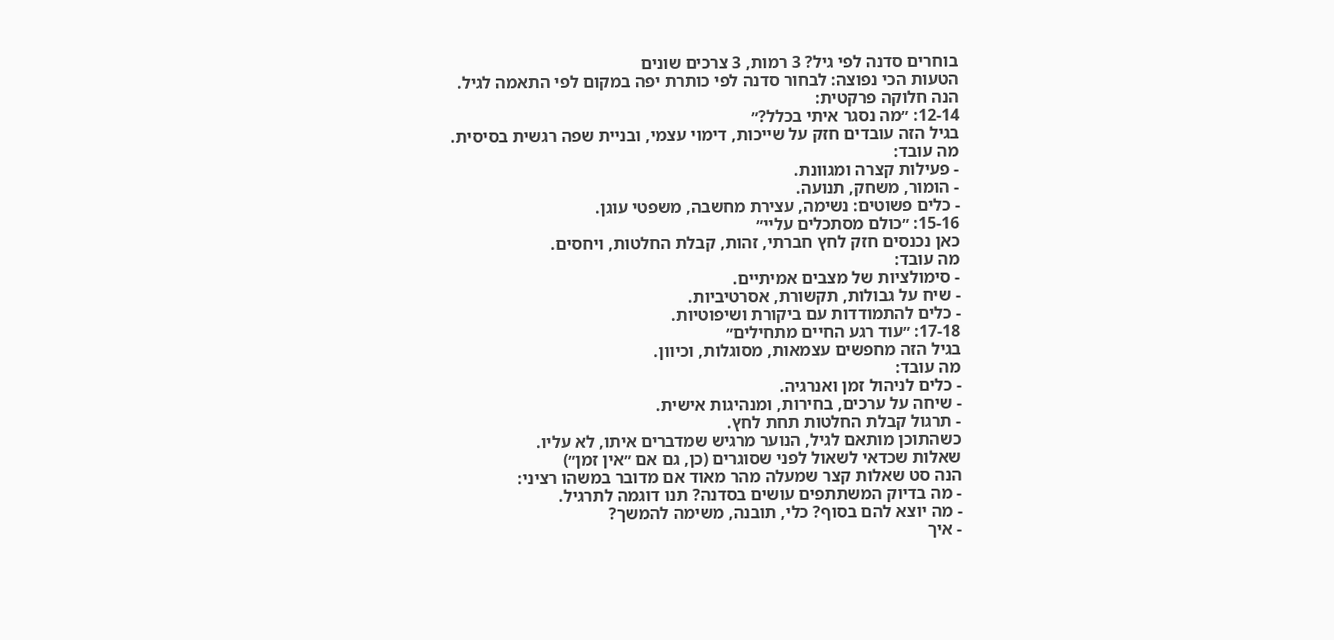בוחרים סדנה לפי גיל? 3 רמות, 3 צרכים שונים
הטעות הכי נפוצה: לבחור סדנה לפי כותרת יפה במקום לפי התאמה לגיל.
הנה חלוקה פרקטית:
12-14: ״מה נסגר איתי בכלל?״
בגיל הזה עובדים חזק על שייכות, דימוי עצמי, ובניית שפה רגשית בסיסית.
מה עובד:
- פעילות קצרה ומגוונת.
- הומור, משחק, תנועה.
- כלים פשוטים: נשימה, עצירת מחשבה, משפטי עוגן.
15-16: ״כולם מסתכלים עליי״
כאן נכנסים חזק לחץ חברתי, זהות, קבלת החלטות, ויחסים.
מה עובד:
- סימולציות של מצבים אמיתיים.
- שיח על גבולות, תקשורת, אסרטיביות.
- כלים להתמודדות עם ביקורת ושיפוטיות.
17-18: ״עוד רגע החיים מתחילים״
בגיל הזה מחפשים עצמאות, מסוגלות, וכיוון.
מה עובד:
- כלים לניהול זמן ואנרגיה.
- שיחה על ערכים, בחירות, ומנהיגות אישית.
- תרגול קבלת החלטות תחת לחץ.
כשהתוכן מותאם לגיל, הנוער מרגיש שמדברים איתו, לא עליו.
שאלות שכדאי לשאול לפני שסוגרים (כן, גם אם ״אין זמן״)
הנה סט שאלות קצר שמעלה מהר מאוד אם מדובר במשהו רציני:
- מה בדיוק המשתתפים עושים בסדנה? תנו דוגמה לתרגיל.
- מה יוצא להם בסוף? כלי, תובנה, משימה להמשך?
- איך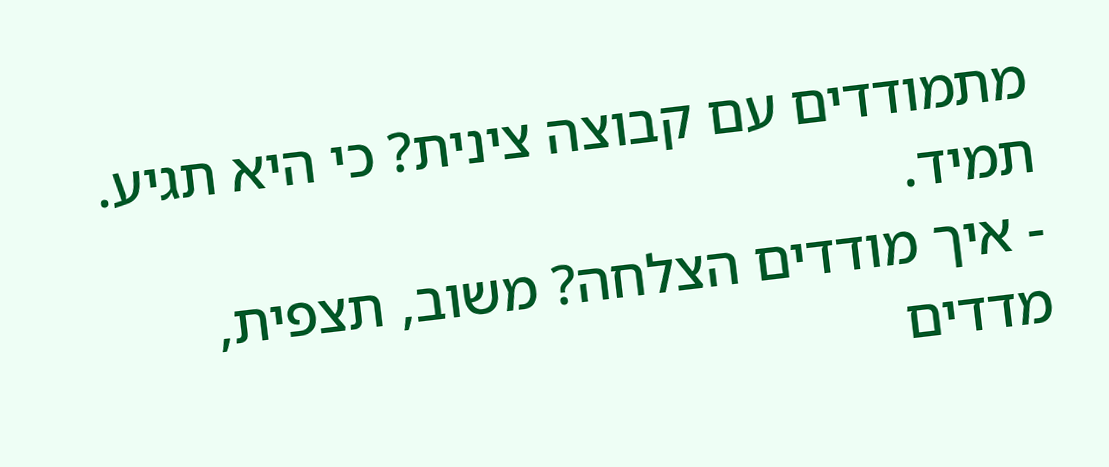מתמודדים עם קבוצה צינית? כי היא תגיע. תמיד.
- איך מודדים הצלחה? משוב, תצפית, מדדים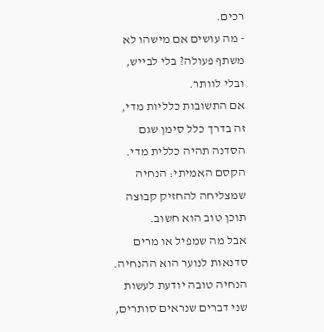רכים.
- מה עושים אם מישהו לא משתף פעולה? בלי לבייש, ובלי לוותר.
אם התשובות כלליות מדי, זה בדרך כלל סימן שגם הסדנה תהיה כללית מדי.
הקסם האמיתי: הנחיה שמצליחה להחזיק קבוצה
תוכן טוב הוא חשוב.
אבל מה שמפיל או מרים סדנאות לנוער הוא ההנחיה.
הנחיה טובה יודעת לעשות שני דברים שנראים סותרים,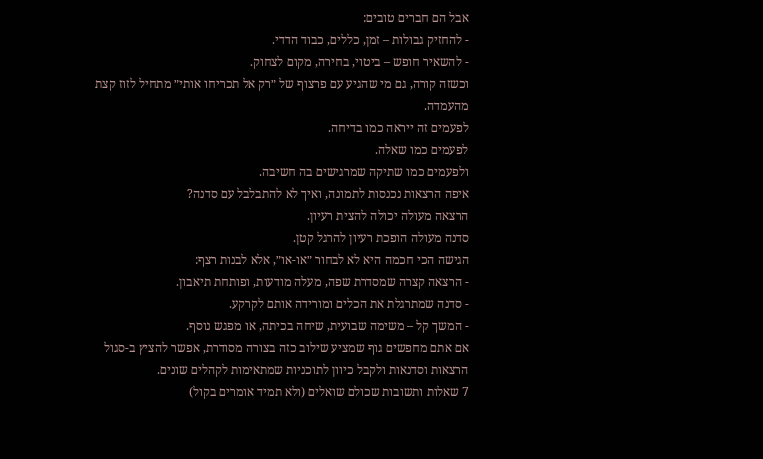אבל הם חברים טובים:
- להחזיק גבולות – זמן, כללים, כבוד הדדי.
- להשאיר חופש – ביטוי, בחירה, מקום לצחוק.
וכשזה קורה, גם מי שהגיע עם פרצוף של ״רק אל תכריחו אותי״ מתחיל לזוז קצת מהעמדה.
לפעמים זה ייראה כמו בדיחה.
לפעמים כמו שאלה.
ולפעמים כמו שתיקה שמרגישים בה חשיבה.
איפה הרצאות נכנסות לתמונה, ואיך לא להתבלבל עם סדנה?
הרצאה מעולה יכולה להצית רעיון.
סדנה מעולה הופכת רעיון להרגל קטן.
הגישה הכי חכמה היא לא לבחור ״או-או״, אלא לבנות רצף:
- הרצאה קצרה שמסדרת שפה, מעלה מודעות, ופותחת תיאבון.
- סדנה שמתרגלת את הכלים ומורידה אותם לקרקע.
- המשך קל – משימה שבועית, שיחה בכיתה, או מפגש נוסף.
אם אתם מחפשים גוף שמציע שילוב כזה בצורה מסודרת, אפשר להציץ ב-סגול הרצאות וסדנאות ולקבל כיוון לתוכניות שמתאימות לקהלים שונים.
7 שאלות ותשובות שכולם שואלים (ולא תמיד אומרים בקול)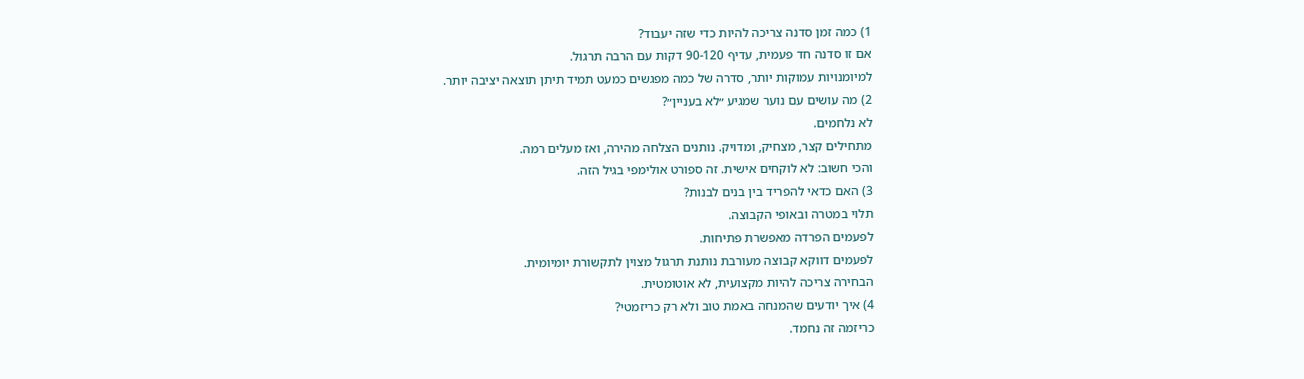1) כמה זמן סדנה צריכה להיות כדי שזה יעבוד?
אם זו סדנה חד פעמית, עדיף 90-120 דקות עם הרבה תרגול.
למיומנויות עמוקות יותר, סדרה של כמה מפגשים כמעט תמיד תיתן תוצאה יציבה יותר.
2) מה עושים עם נוער שמגיע ״לא בעניין״?
לא נלחמים.
מתחילים קצר, מצחיק, ומדויק. נותנים הצלחה מהירה, ואז מעלים רמה.
והכי חשוב: לא לוקחים אישית. זה ספורט אולימפי בגיל הזה.
3) האם כדאי להפריד בין בנים לבנות?
תלוי במטרה ובאופי הקבוצה.
לפעמים הפרדה מאפשרת פתיחות.
לפעמים דווקא קבוצה מעורבת נותנת תרגול מצוין לתקשורת יומיומית.
הבחירה צריכה להיות מקצועית, לא אוטומטית.
4) איך יודעים שהמנחה באמת טוב ולא רק כריזמטי?
כריזמה זה נחמד.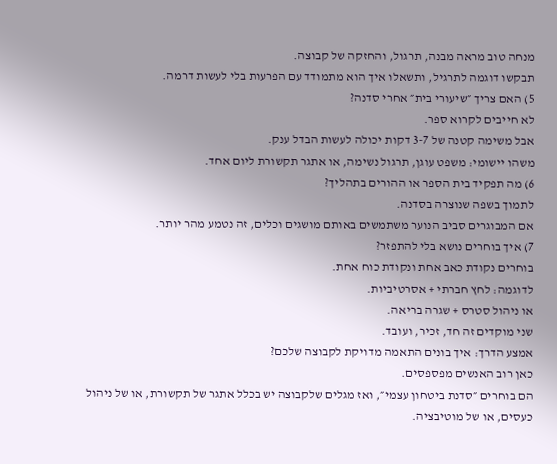מנחה טוב מראה מבנה, תרגול, והחזקה של קבוצה.
תבקשו דוגמה לתרגיל, ותשאלו איך הוא מתמודד עם הפרעות בלי לעשות דרמה.
5) האם צריך ״שיעורי בית״ אחרי סדנה?
לא חייבים לקרוא ספר.
אבל משימה קטנה של 3-7 דקות יכולה לעשות הבדל ענק.
משהו יישומי: משפט עוגן, תרגול נשימה, או אתגר תקשורת ליום אחד.
6) מה תפקיד בית הספר או ההורים בתהליך?
לתמוך בשפה שנוצרה בסדנה.
אם המבוגרים סביב הנוער משתמשים באותם מושגים וכלים, זה נטמע מהר יותר.
7) איך בוחרים נושא בלי להתפזר?
בוחרים נקודת כאב אחת ונקודת כוח אחת.
לדוגמה: לחץ חברתי + אסרטיביות.
או ניהול סטרס + שגרה בריאה.
שני מוקדים זה חד, זכיר, ועובד.
אמצע הדרך: איך בונים התאמה מדויקת לקבוצה שלכם?
כאן רוב האנשים מפספסים.
הם בוחרים ״סדנת ביטחון עצמי״, ואז מגלים שלקבוצה יש בכלל אתגר של תקשורת, או של ניהול כעסים, או של מוטיבציה.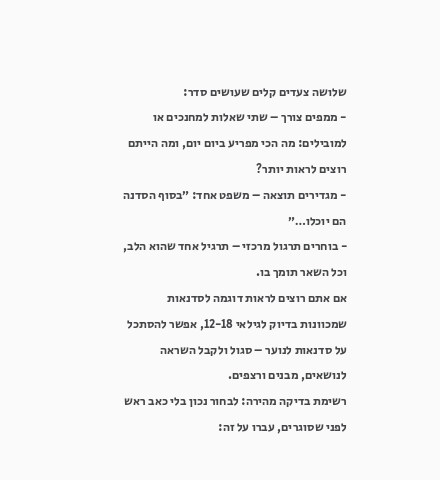שלושה צעדים קלים שעושים סדר:
- ממפים צורך – שתי שאלות למחנכים או למובילים: מה הכי מפריע ביום יום, ומה הייתם רוצים לראות יותר?
- מגדירים תוצאה – משפט אחד: ״בסוף הסדנה הם יוכלו…״
- בוחרים תרגול מרכזי – תרגיל אחד שהוא הלב, וכל השאר תומך בו.
אם אתם רוצים לראות דוגמה לסדנאות שמכוונות בדיוק לגילאי 12-18, אפשר להסתכל על סדנאות לנוער – סגול ולקבל השראה לנושאים, מבנים ורצפים.
רשימת בדיקה מהירה: לבחור נכון בלי כאב ראש
לפני שסוגרים, עברו על זה: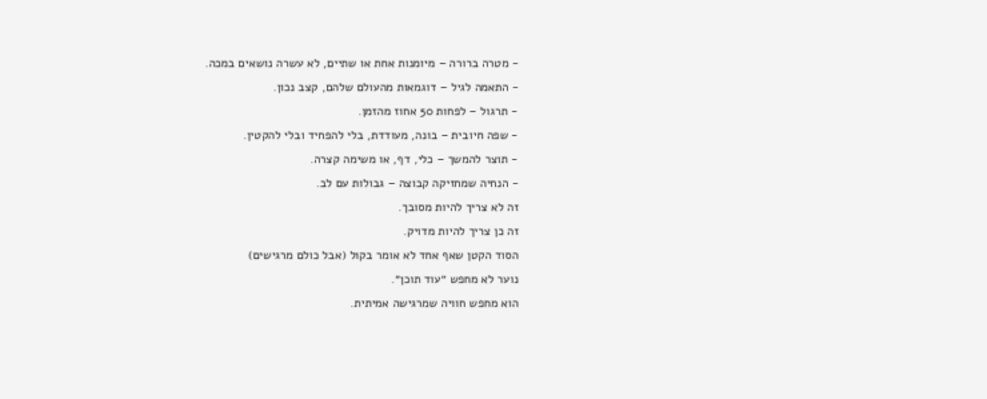- מטרה ברורה – מיומנות אחת או שתיים, לא עשרה נושאים במכה.
- התאמה לגיל – דוגמאות מהעולם שלהם, קצב נכון.
- תרגול – לפחות 50 אחוז מהזמן.
- שפה חיובית – בונה, מעודדת, בלי להפחיד ובלי להקטין.
- תוצר להמשך – כלי, דף, או משימה קצרה.
- הנחיה שמחזיקה קבוצה – גבולות עם לב.
זה לא צריך להיות מסובך.
זה כן צריך להיות מדויק.
הסוד הקטן שאף אחד לא אומר בקול (אבל כולם מרגישים)
נוער לא מחפש ״עוד תוכן״.
הוא מחפש חוויה שמרגישה אמיתית.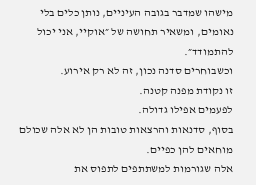מישהו שמדבר בגובה העיניים, נותן כלים בלי נאומים, ומשאיר תחושה של ״אוקיי, אני יכול להתמודד״.
וכשבוחרים סדנה נכון, זה לא רק אירוע.
זו נקודת מפנה קטנה.
לפעמים אפילו גדולה.
בסוף, סדנאות והרצאות טובות הן לא אלה שכולם מוחאים להן כפיים.
אלה שגורמות למשתתפים לתפוס את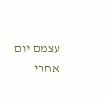עצמם יום אחרי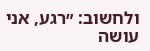ולחשוב: ״רגע, אני עושה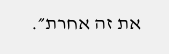את זה אחרת״.